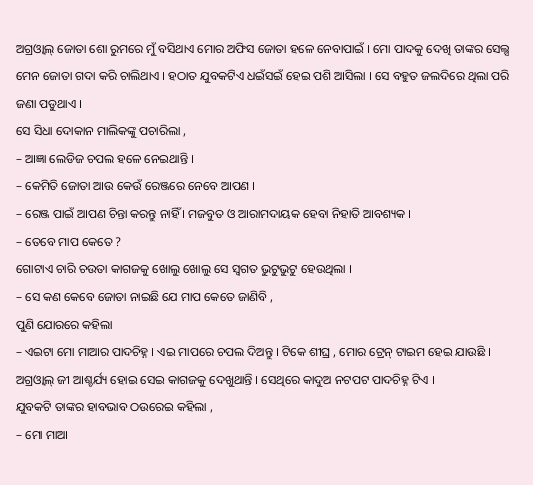ଅଗ୍ରଓ୍ଵାଲ୍ ଜୋତା ଶୋ ରୁମରେ ମୁଁ ବସିଥାଏ ମୋର ଅଫିସ ଜୋତା ହଳେ ନେବାପାଇଁ । ମୋ ପାଦକୁ ଦେଖି ତାଙ୍କର ସେଲ୍ସ ମେନ ଜୋତା ଗଦା କରି ଚାଲିଥାଏ । ହଠାତ ଯୁବକଟିଏ ଧଇଁସଇଁ ହେଇ ପଶି ଆସିଲା । ସେ ବହୁତ ଜଲଦିରେ ଥିଲା ପରି ଜଣା ପଡୁଥାଏ ।
ସେ ସିଧା ଦୋକାନ ମାଲିକଙ୍କୁ ପଚାରିଲା ,
– ଆଜ୍ଞା ଲେଡିଜ ଚପଲ ହଳେ ନେଇଥାନ୍ତି ।
– କେମିତି ଜୋତା ଆଉ କେଉଁ ରେଞ୍ଜରେ ନେବେ ଆପଣ ।
– ରେଞ୍ଜ ପାଇଁ ଆପଣ ଚିନ୍ତା କରନ୍ତୁ ନାହିଁ । ମଜବୁତ ଓ ଆରାମଦାୟକ ହେବା ନିହାତି ଆବଶ୍ୟକ ।
– ତେବେ ମାପ କେତେ ?
ଗୋଟାଏ ଚାରି ଚଉତା କାଗଜକୁ ଖୋଲୁ ଖୋଲୁ ସେ ସ୍ଵଗତ ଭୁଟୁଭୁଟୁ ହେଉଥିଲା ।
– ସେ କଣ କେବେ ଜୋତା ନାଇଛି ଯେ ମାପ କେତେ ଜାଣିବି ,
ପୁଣି ଯୋରରେ କହିଲା
– ଏଇଟା ମୋ ମାଆର ପାଦଚିହ୍ନ । ଏଇ ମାପରେ ଚପଲ ଦିଅନ୍ତୁ । ଟିକେ ଶୀଘ୍ର , ମୋର ଟ୍ରେନ୍ ଟାଇମ ହେଇ ଯାଉଛି ।
ଅଗ୍ରଓ୍ଵାଲ୍ ଜୀ ଆଶ୍ଚର୍ଯ୍ୟ ହୋଇ ସେଇ କାଗଜକୁ ଦେଖୁଥାନ୍ତି । ସେଥିରେ କାଦୁଅ ନଟପଟ ପାଦଚିହ୍ନ ଟିଏ ।
ଯୁବକଟି ତାଙ୍କର ହାବଭାବ ଠଉରେଇ କହିଲା ,
– ମୋ ମାଆ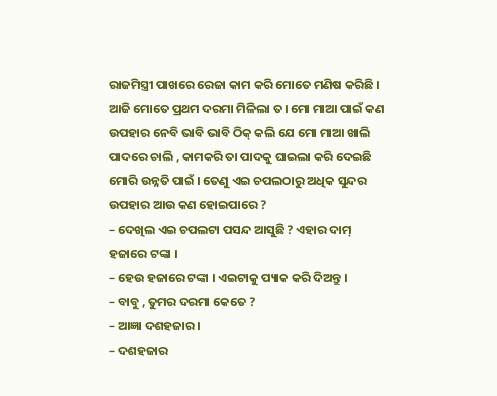ରାଜମିସ୍ତ୍ରୀ ପାଖରେ ରେଜା କାମ କରି ମୋତେ ମଣିଷ କରିଛି । ଆଜି ମୋତେ ପ୍ରଥମ ଦରମା ମିଳିଲା ତ । ମୋ ମାଆ ପାଇଁ କଣ ଉପହାର ନେବି ଭାବି ଭାବି ଠିକ୍ କଲି ଯେ ମୋ ମାଆ ଖାଲି ପାଦରେ ଚାଲି , କାମକରି ତା ପାଦକୁ ଘାଇଲା କରି ଦେଇଛି ମୋରି ଉନ୍ନତି ପାଇଁ । ତେଣୁ ଏଇ ଚପଲଠାରୁ ଅଧିକ ସୁନ୍ଦର ଉପହାର ଆଉ କଣ ହୋଇପାରେ ?
– ଦେଖିଲ ଏଇ ଚପଲଟା ପସନ୍ଦ ଆସୁଛି ? ଏହାର ଦାମ୍ ହଜାରେ ଟଙ୍କା ।
– ହେଉ ହଜାରେ ଟଙ୍କା । ଏଇଟାକୁ ପ୍ୟାକ କରି ଦିଅନ୍ତୁ ।
– ବାବୁ , ତୁମର ଦରମା କେତେ ?
– ଆଜ୍ଞା ଦଶହଜାର ।
– ଦଶହଜାର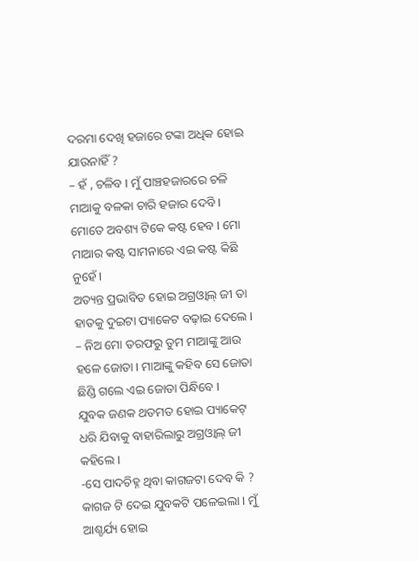ଦରମା ଦେଖି ହଜାରେ ଟଙ୍କା ଅଧିକ ହୋଇ ଯାଉନାହିଁ ?
– ହଁ , ଚଳିବ । ମୁଁ ପାଞ୍ଚହଜାରରେ ଚଳି ମାଆକୁ ବଳକା ଚାରି ହଜାର ଦେବି । ମୋତେ ଅବଶ୍ୟ ଟିକେ କଷ୍ଟ ହେବ । ମୋ ମାଆର କଷ୍ଟ ସାମନାରେ ଏଇ କଷ୍ଟ କିଛି ନୁହେଁ ।
ଅତ୍ୟନ୍ତ ପ୍ରଭାବିତ ହୋଇ ଅଗ୍ରଓ୍ଵାଲ୍ ଜୀ ତା ହାତକୁ ଦୁଇଟା ପ୍ୟାକେଟ ବଢ଼ାଇ ଦେଲେ ।
– ନିଅ ମୋ ତରଫରୁ ତୁମ ମାଆଙ୍କୁ ଆଉ ହଳେ ଜୋତା । ମାଆଙ୍କୁ କହିବ ସେ ଜୋତା ଛିଣ୍ଡି ଗଲେ ଏଇ ଜୋତା ପିନ୍ଧିବେ ।
ଯୁବକ ଜଣକ ଥତମତ ହୋଇ ପ୍ୟାକେଟ୍ ଧରି ଯିବାକୁ ବାହାରିଲାରୁ ଅଗ୍ରଓ୍ଵାଲ୍ ଜୀ କହିଲେ ।
-ସେ ପାଦଚିହ୍ନ ଥିବା କାଗଜଟା ଦେବ କି ?
କାଗଜ ଟି ଦେଇ ଯୁବକଟି ପଳେଇଲା । ମୁଁ ଆଶ୍ଚର୍ଯ୍ୟ ହୋଇ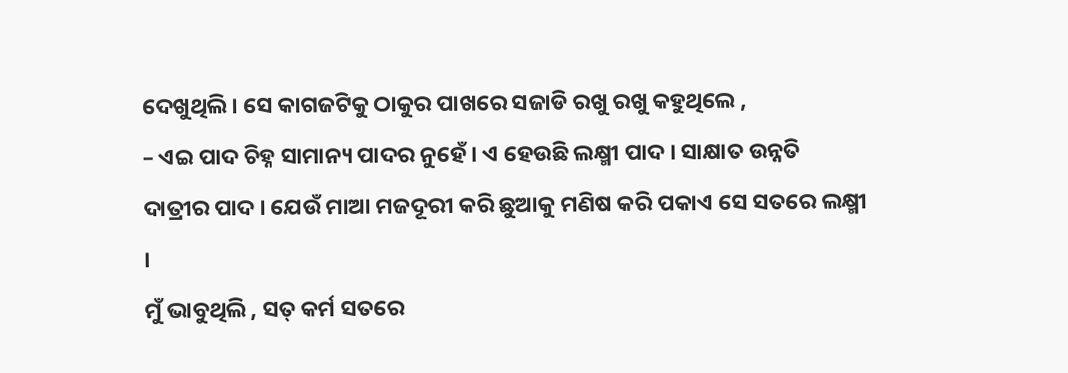ଦେଖୁଥିଲି । ସେ କାଗଜଟିକୁ ଠାକୁର ପାଖରେ ସଜାଡି ରଖୁ ରଖୁ କହୁଥିଲେ ,
– ଏଇ ପାଦ ଚିହ୍ନ ସାମାନ୍ୟ ପାଦର ନୁହେଁ । ଏ ହେଉଛି ଲକ୍ଷ୍ମୀ ପାଦ । ସାକ୍ଷାତ ଉନ୍ନତି ଦାତ୍ରୀର ପାଦ । ଯେଉଁ ମାଆ ମଜଦୂରୀ କରି ଛୁଆକୁ ମଣିଷ କରି ପକାଏ ସେ ସତରେ ଲକ୍ଷ୍ମୀ ।
ମୁଁ ଭାବୁଥିଲି , ସତ୍ କର୍ମ ସତରେ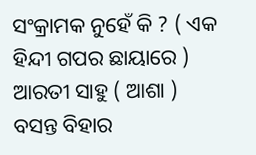ସଂକ୍ରାମକ ନୁହେଁ କି ? ( ଏକ ହିନ୍ଦୀ ଗପର ଛାୟାରେ )
ଆରତୀ ସାହୁ ( ଆଶା )
ବସନ୍ତ ବିହାର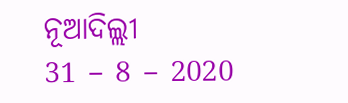ନୂଆଦିଲ୍ଲୀ
31 – 8 – 2020